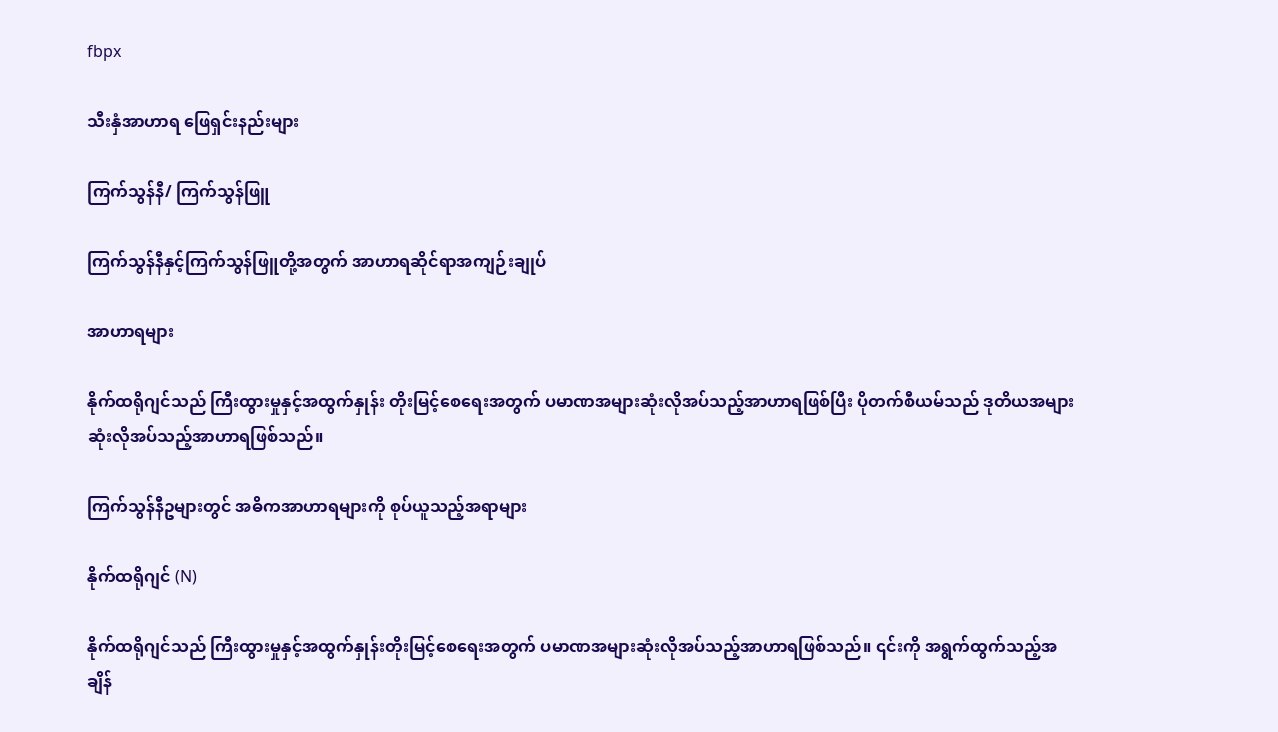fbpx

သီးနှံအာဟာရ ဖြေရှင်းနည်းများ

ကြက်သွန်နီ/ ကြက်သွန်ဖြူ

ကြက်သွန်နီနှင့်ကြက်သွန်ဖြူတို့အတွက် အာဟာရဆိုင်ရာအကျဉ်းချုပ်

အာဟာရများ

နိုက်ထရိုဂျင်သည် ကြီးထွားမှုနှင့်အထွက်နှုန်း တိုးမြင့်စေရေးအတွက် ပမာဏအများဆုံးလိုအပ်သည့်အာဟာရဖြစ်ပြီး ပိုတက်စီယမ်သည် ဒုတိယအများဆုံးလိုအပ်သည့်အာဟာရဖြစ်သည်။

ကြက်သွန်နီဥများတွင် အဓိကအာဟာရများကို စုပ်ယူသည့်အရာများ

နိုက်ထရိုဂျင် (N)

နိုက်ထရိုဂျင်သည် ကြီးထွားမှုနှင့်အထွက်နှုန်းတိုးမြင့်စေရေးအတွက် ပမာဏအများဆုံးလိုအပ်သည့်အာဟာရဖြစ်သည်။ ၎င်းကို အရွက်ထွက်သည့်အချိန်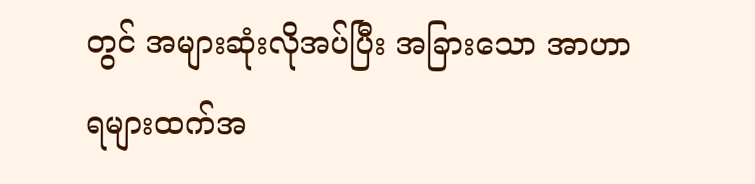တွင် အများဆုံးလိုအပ်ပြီး အခြားသော အာဟာရများထက်အ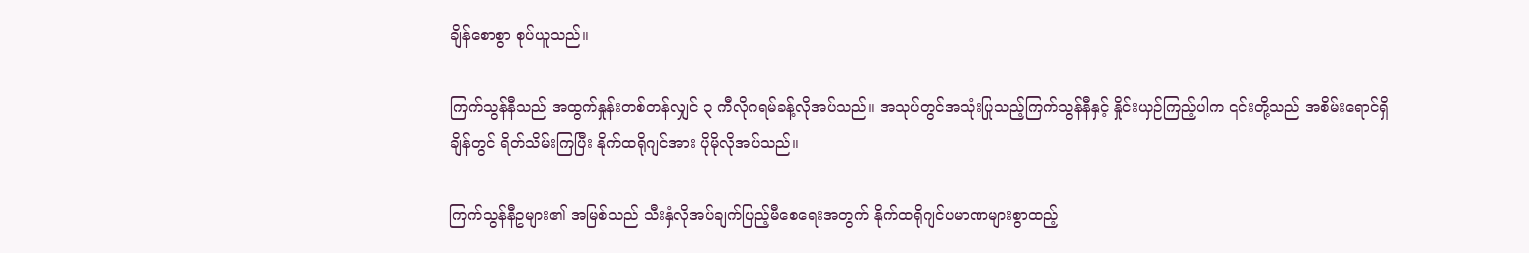ချိန်စောစွာ စုပ်ယူသည်။

ကြက်သွန်နီသည် အထွက်နှုန်းတစ်တန်လျှင် ၃ ကီလိုဂရမ်ခန့်လိုအပ်သည်။ အသုပ်တွင်အသုံးပြုသည့်ကြက်သွန်နီနှင့် နှိုင်းယှဉ်ကြည့်ပါက ၎င်းတို့သည် အစိမ်းရောင်ရှိချိန်တွင် ရိတ်သိမ်းကြပြီး နိုက်ထရိုဂျင်အား ပိုမိုလိုအပ်သည်။

ကြက်သွန်နီဥများ၏ အမြစ်သည် သီးနှံလိုအပ်ချက်ပြည့်မီစေရေးအတွက် နိုက်ထရိုဂျင်ပမာဏများစွာထည့်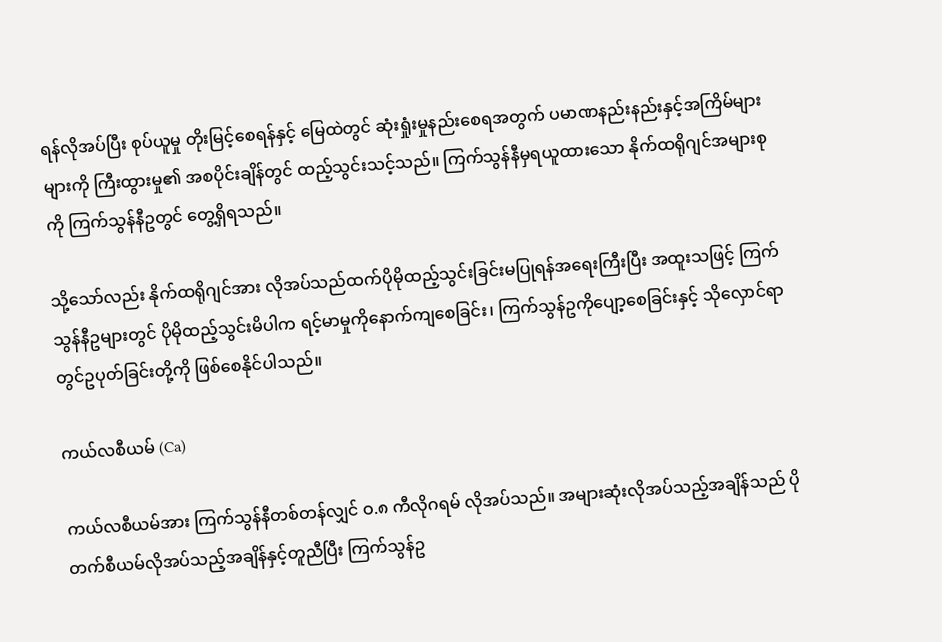ရန်လိုအပ်ပြီး စုပ်ယူမှု တိုးမြင့်စေရန်နှင့် မြေထဲတွင် ဆုံးရှုံးမှုနည်းစေရအတွက် ပမာဏနည်းနည်းနှင့်အကြိမ်များများကို ကြီးထွားမှု၏ အစပိုင်းချိန်တွင် ထည့်သွင်းသင့်သည်။ ကြက်သွန်နီမှရယူထားသော နိုက်ထရိုဂျင်အများစုကို ကြက်သွန်နီဥတွင် တွေ့ရှိရသည်။

သို့သော်လည်း နိုက်ထရိုဂျင်အား လိုအပ်သည်ထက်ပိုမိုထည့်သွင်းခြင်းမပြုရန်အရေးကြီးပြီး အထူးသဖြင့် ကြက်သွန်နီဥများတွင် ပိုမိုထည့်သွင်းမိပါက ရင့်မာမှုကိုနောက်ကျစေခြင်း၊ ကြက်သွန်ဥကိုပျော့စေခြင်းနှင့် သိုလှောင်ရာတွင်ဥပုတ်ခြင်းတို့ကို ဖြစ်စေနိုင်ပါသည်။

ကယ်လစီယမ် (Ca)

ကယ်လစီယမ်အား ကြက်သွန်နီတစ်တန်လျှင် ဝ.၈ ကီလိုဂရမ် လိုအပ်သည်။ အများဆုံးလိုအပ်သည့်အချိန်သည် ပိုတက်စီယမ်လိုအပ်သည့်အချိန်နှင့်တူညီပြီး ကြက်သွန်ဥ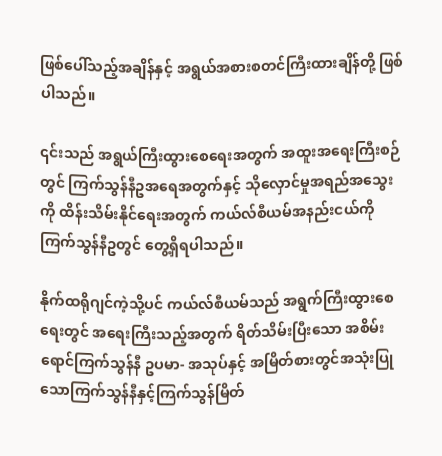ဖြစ်ပေါ်သည့်အချိန်နှင့် အရွယ်အစားစတင်ကြီးထားချိန်တို့ ဖြစ်ပါသည်။

၎င်းသည် အရွယ်ကြီးထွားစေရေးအတွက် အထူးအရေးကြီးစဉ်တွင် ကြက်သွန်နီဥအရေအတွက်နှင့် သိုလှောင်မှုအရည်အသွေးကို ထိန်းသိမ်းနိုင်ရေးအတွက် ကယ်လ်စီယမ်အနည်းငယ်ကို ကြက်သွန်နီဥတွင် တွေ့ရှိရပါသည်။

နိုက်ထရိုဂျင်ကဲ့သို့ပင် ကယ်လ်စီယမ်သည် အရွက်ကြီးထွားစေရေးတွင် အရေးကြီးသည့်အတွက် ရိတ်သိမ်းပြီးသော အစိမ်းရောင်ကြက်သွန်နီ ဥပမာ- အသုပ်နှင့် အမြိတ်စားတွင်အသုံးပြုသောကြက်သွန်နီနှင့်ကြက်သွန်မြိတ်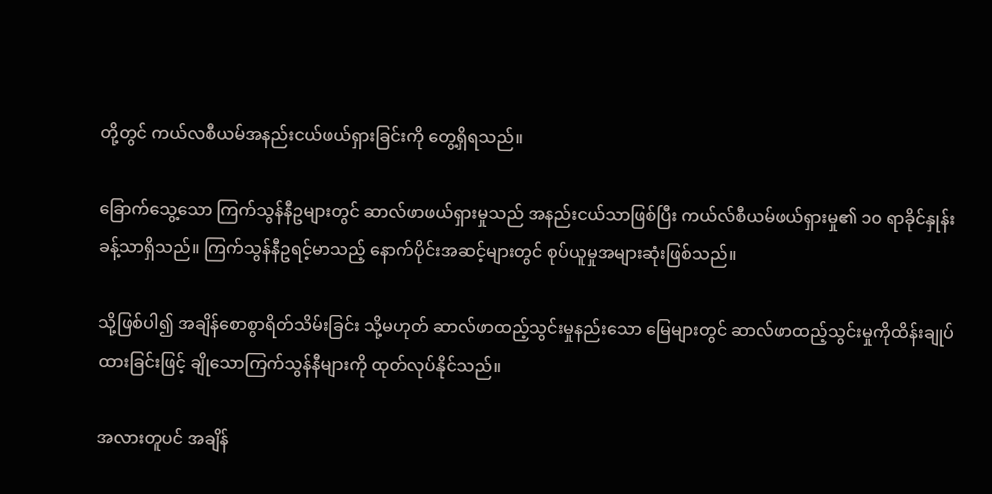တို့တွင် ကယ်လစီယမ်အနည်းငယ်ဖယ်ရှားခြင်းကို တွေ့ရှိရသည်။

ခြောက်သွေ့သော ကြက်သွန်နီဥများတွင် ဆာလ်ဖာဖယ်ရှားမှုသည် အနည်းငယ်သာဖြစ်ပြီး ကယ်လ်စီယမ်ဖယ်ရှားမှု၏ ၁၀ ရာခိုင်နှုန်းခန့်သာရှိသည်။ ကြက်သွန်နီဥရင့်မာသည့် နောက်ပိုင်းအဆင့်များတွင် စုပ်ယူမှုအများဆုံးဖြစ်သည်။

သို့ဖြစ်ပါ၍ အချိန်စောစွာရိတ်သိမ်းခြင်း သို့မဟုတ် ဆာလ်ဖာထည့်သွင်းမှုနည်းသော မြေများတွင် ဆာလ်ဖာထည့်သွင်းမှုကိုထိန်းချုပ်ထားခြင်းဖြင့် ချိုသောကြက်သွန်နီများကို ထုတ်လုပ်နိုင်သည်။

အလားတူပင် အချိန်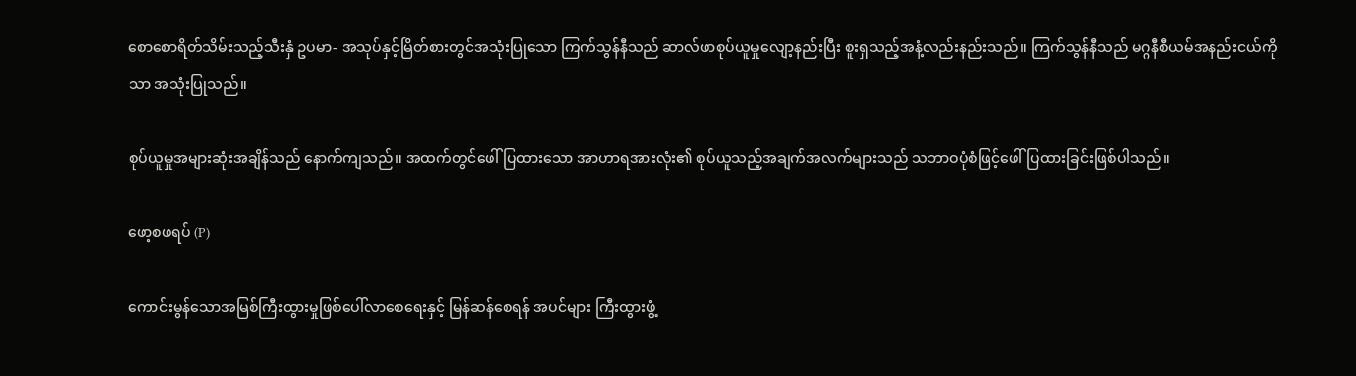စောစောရိတ်သိမ်းသည့်သီးနှံ ဥပမာ- အသုပ်နှင့်မြိတ်စားတွင်အသုံးပြုသော ကြက်သွန်နီသည် ဆာလ်ဖာစုပ်ယူမှုလျော့နည်းပြီး စူးရှသည့်အနံ့လည်းနည်းသည်။ ကြက်သွန်နီသည် မဂ္ဂနီစီယမ်အနည်းငယ်ကိုသာ အသုံးပြုသည်။

စုပ်ယူမှုအများဆုံးအချိန်သည် နောက်ကျသည်။ အထက်တွင်ဖေါ်ပြထားသော အာဟာရအားလုံး၏ စုပ်ယူသည့်အချက်အလက်များသည် သဘာဝပုံစံဖြင့်ဖေါ်ပြထားခြင်းဖြစ်ပါသည်။

ဖော့စဖရပ် (P)

ကောင်းမွန်သောအမြစ်ကြီးထွားမှုဖြစ်ပေါ်လာစေရေးနှင့် မြန်ဆန်စေရန် အပင်များ ကြီးထွားဖွံ့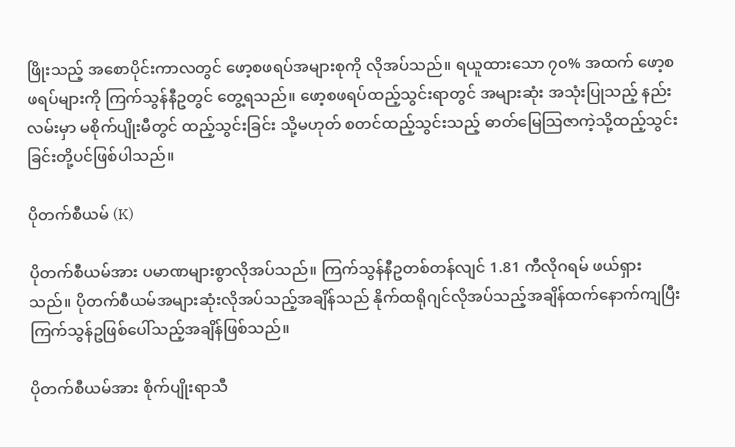ဖြိုးသည့် အစောပိုင်းကာလတွင် ဖော့စဖရပ်အများစုကို လိုအပ်သည်။ ရယူထားသော ၇၀% အထက် ဖော့စဖရပ်များကို ကြက်သွန်နီဥတွင် တွေ့ရသည်။ ဖော့စဖရပ်ထည့်သွင်းရာတွင် အများဆုံး အသုံးပြုသည့် နည်းလမ်းမှာ မစိုက်ပျိုးမီတွင် ထည့်သွင်းခြင်း သို့မဟုတ် စတင်ထည့်သွင်းသည့် ဓာတ်မြေသြဇာကဲ့သို့ထည့်သွင်းခြင်းတို့ပင်ဖြစ်ပါသည်။

ပိုတက်စီယမ် (K)

ပိုတက်စီယမ်အား ပမာဏများစွာလိုအပ်သည်။ ကြက်သွန်နီဥတစ်တန်လျင် 1.81 ကီလိုဂရမ် ဖယ်ရှားသည်။ ပိုတက်စီယမ်အများဆုံးလိုအပ်သည့်အချိန်သည် နိုက်ထရိုဂျင်လိုအပ်သည့်အချိန်ထက်နောက်ကျပြီး ကြက်သွန်ဥဖြစ်ပေါ်သည့်အချိန်ဖြစ်သည်။

ပိုတက်စီယမ်အား စိုက်ပျိုးရာသီ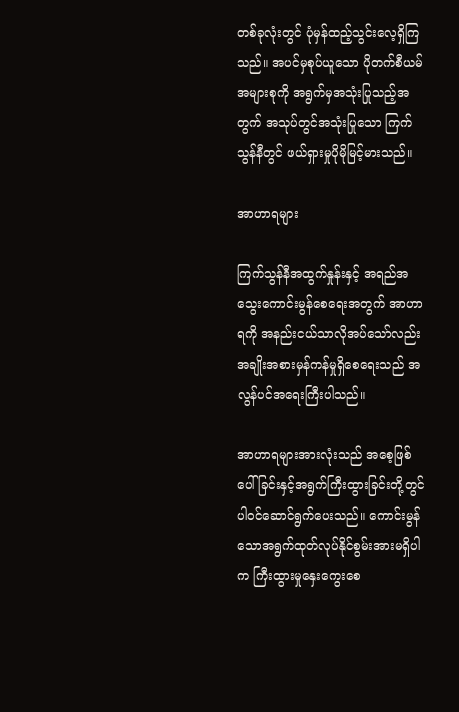တစ်ခုလုံးတွင် ပုံမှန်ထည့်သွင်းလေ့ရှိကြသည်။ အပင်မှစုပ်ယူသော ပိုတက်စီယမ်အများစုကို အရွက်မှအသုံးပြုသည့်အတွက် အသုပ်တွင်အသုံးပြုသော ကြက်သွန်နီတွင် ဖယ်ရှားမှုပိုမိုမြင့်မားသည်။

အာဟာရများ

ကြက်သွန်နီအထွက်နှုန်းနှင့် အရည်အသွေးကောင်းမွန်စေရေးအတွက် အာဟာရကို အနည်းငယ်သာလိုအပ်သော်လည်း အချိုးအစားမှန်ကန်မှုရှိစေရေးသည် အလွန်ပင်အရေးကြီးပါသည်။

အာဟာရများအားလုံးသည် အစေ့ဖြစ်ပေါ်ခြင်းနှင့်အရွက်ကြီးထွားခြင်းတို့တွင် ပါဝင်ဆောင်ရွက်ပေးသည်။ ကောင်းမွန်သောအရွက်ထုတ်လုပ်နိုင်စွမ်းအားမရှိပါက ကြီးထွားမှုနှေးကွေးစေ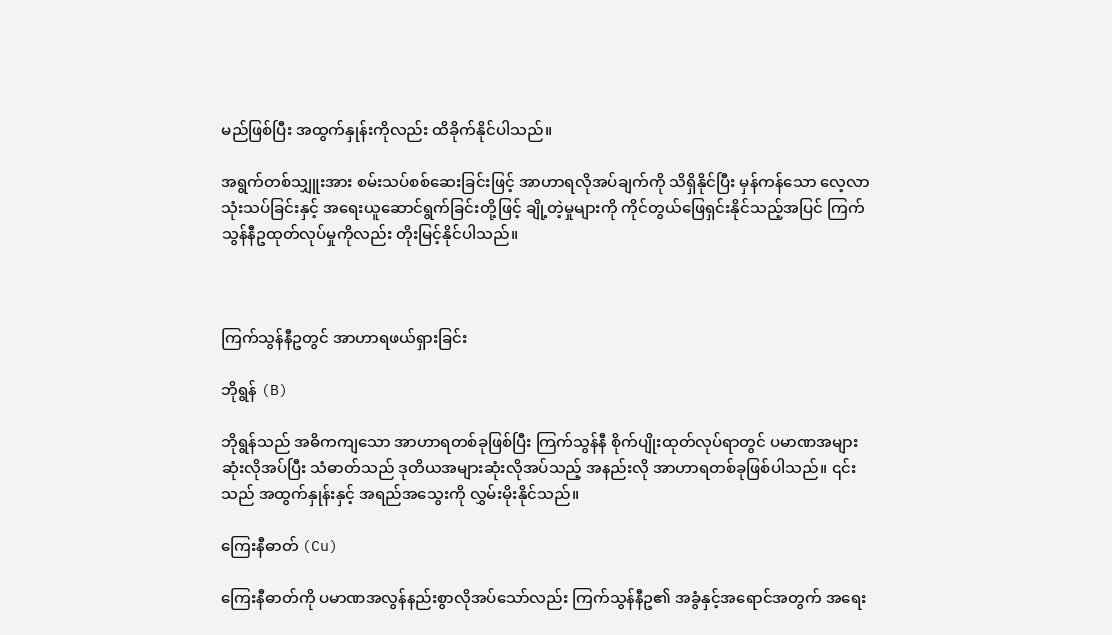မည်ဖြစ်ပြီး အထွက်နှုန်းကိုလည်း ထိခိုက်နိုင်ပါသည်။

အရွက်တစ်သျှူးအား စမ်းသပ်စစ်ဆေးခြင်းဖြင့် အာဟာရလိုအပ်ချက်ကို သိရှိနိုင်ပြီး မှန်ကန်သော လေ့လာသုံးသပ်ခြင်းနှင့် အရေးယူဆောင်ရွက်ခြင်းတို့ဖြင့် ချို့တဲ့မှုများကို ကိုင်တွယ်ဖြေရှင်းနိုင်သည့်အပြင် ကြက်သွန်နီဥထုတ်လုပ်မှုကိုလည်း တိုးမြင့်နိုင်ပါသည်။



ကြက်သွန်နီဥတွင် အာဟာရဖယ်ရှားခြင်း

ဘိုရွန် (B)

ဘိုရွန်သည် အဓိကကျသော အာဟာရတစ်ခုဖြစ်ပြီး ကြက်သွန်နီ စိုက်ပျိုးထုတ်လုပ်ရာတွင် ပမာဏအများဆုံးလိုအပ်ပြီး သံဓာတ်သည် ဒုတိယအများဆုံးလိုအပ်သည့် အနည်းလို အာဟာရတစ်ခုဖြစ်ပါသည်။ ၎င်းသည် အထွက်နှုန်းနှင့် အရည်အသွေးကို လွှမ်းမိုးနိုင်သည်။

ကြေးနီဓာတ် (Cu)

ကြေးနီဓာတ်ကို ပမာဏအလွန်နည်းစွာလိုအပ်သော်လည်း ကြက်သွန်နီဥ၏ အခွံနှင့်အရောင်အတွက် အရေး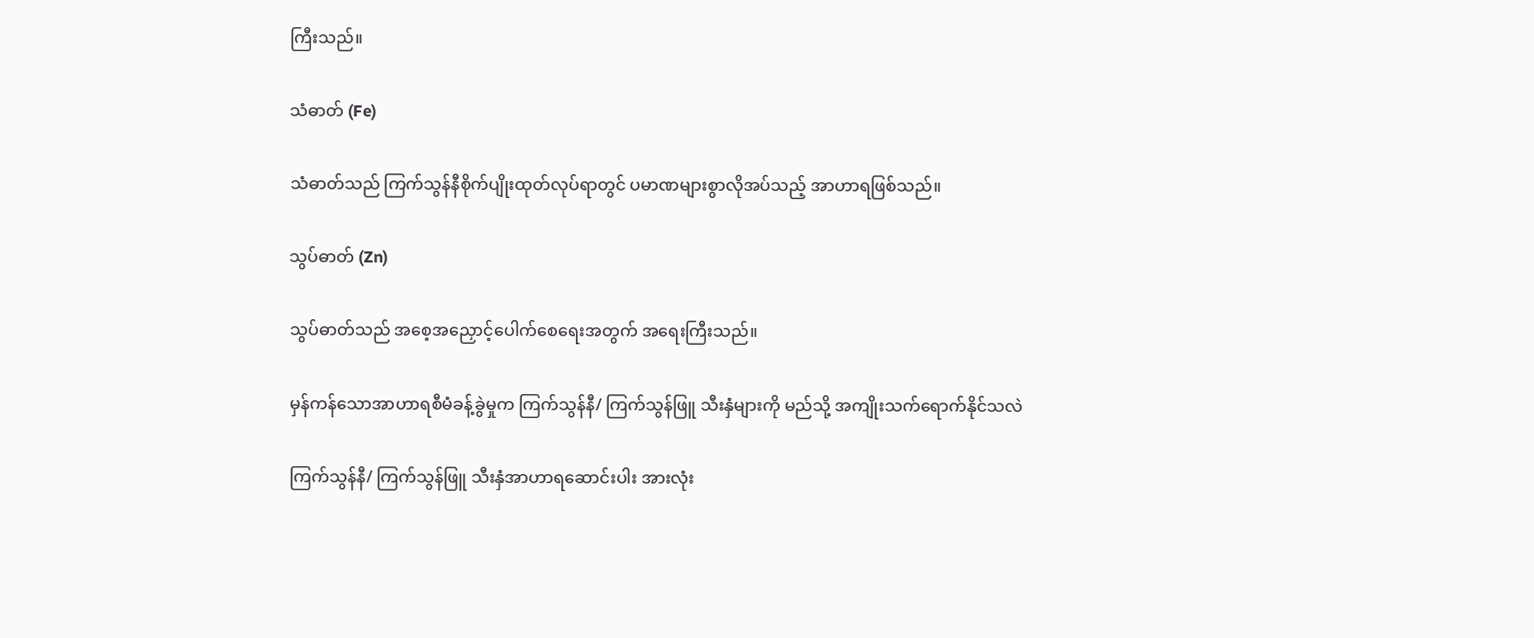ကြီးသည်။

သံဓာတ် (Fe)

သံဓာတ်သည် ကြက်သွန်နီစိုက်ပျိုးထုတ်လုပ်ရာတွင် ပမာဏများစွာလိုအပ်သည့် အာဟာရဖြစ်သည်။

သွပ်ဓာတ် (Zn)

သွပ်ဓာတ်သည် အစေ့အညှောင့်ပေါက်စေရေးအတွက် အရေးကြီးသည်။

မှန်ကန်သောအာဟာရစီမံခန့်ခွဲမှုက ကြက်သွန်နီ/ ကြက်သွန်ဖြူ သီးနှံများကို မည်သို့ အကျိုးသက်ရောက်နိုင်သလဲ

ကြက်သွန်နီ/ ကြက်သွန်ဖြူ သီးနှံအာဟာရဆောင်းပါး အားလုံး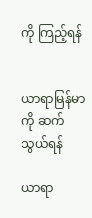ကို ကြည့်ရန်


ယာရာမြန်မာကို ဆက်သွယ်ရန်

ယာရာ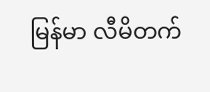မြန်မာ လီမိတက်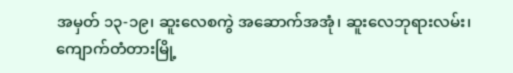အမှတ် ၁၃-၁၉၊ ဆူးလေစကွဲ အဆောက်အအုံ၊ ဆူးလေဘုရားလမ်း၊
ကျောက်တံတားမြို့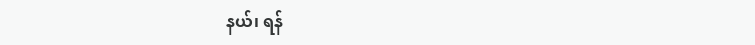နယ်၊ ရန်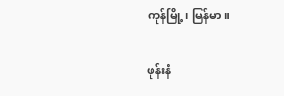ကုန်မြို့၊ မြန်မာ။

ဖုန်းနံ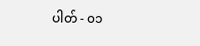ပါတ် - ၀၁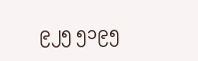၉၂၅ ၅၁၉၅